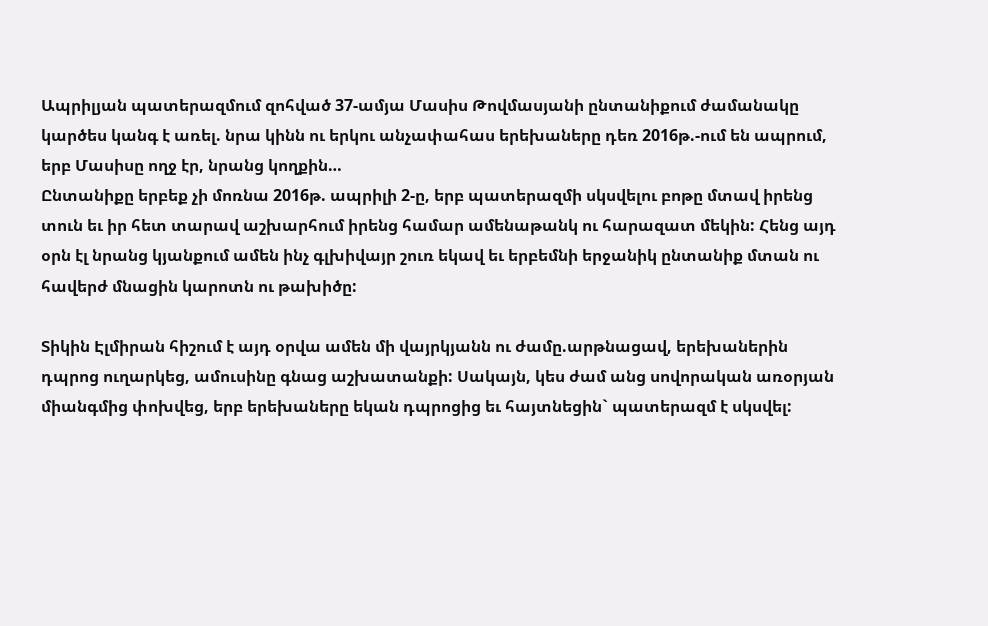Ապրիլյան պատերազմում զոհված 37-ամյա Մասիս Թովմասյանի ընտանիքում ժամանակը կարծես կանգ է առել. նրա կինն ու երկու անչափահաս երեխաները դեռ 2016թ.-ում են ապրում, երբ Մասիսը ողջ էր, նրանց կողքին…
Ընտանիքը երբեք չի մոռնա 2016թ. ապրիլի 2-ը, երբ պատերազմի սկսվելու բոթը մտավ իրենց տուն եւ իր հետ տարավ աշխարհում իրենց համար ամենաթանկ ու հարազատ մեկին: Հենց այդ օրն էլ նրանց կյանքում ամեն ինչ գլխիվայր շուռ եկավ եւ երբեմնի երջանիկ ընտանիք մտան ու հավերժ մնացին կարոտն ու թախիծը:

Տիկին Էլմիրան հիշում է այդ օրվա ամեն մի վայրկյանն ու ժամը.արթնացավ, երեխաներին դպրոց ուղարկեց, ամուսինը գնաց աշխատանքի: Սակայն, կես ժամ անց սովորական առօրյան միանգմից փոխվեց, երբ երեխաները եկան դպրոցից եւ հայտնեցին` պատերազմ է սկսվել: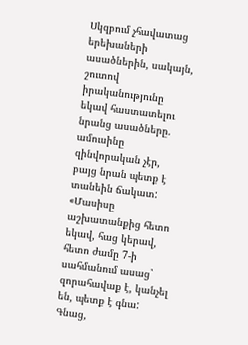Սկզբում չհավատաց երեխաների ասածներին, սակայն, շուտով իրականությունը եկավ հաստատելու նրանց ասածները. ամուսինը զինվորական չէր, բայց նրան պետք է տանեին ճակատ:
«Մասիսը աշխատանքից հետո եկավ, հաց կերավ, հետո ժամը 7-ի սահմանում ասաց` զորահավաք է, կանչել են, պետք է գնա: Գնաց,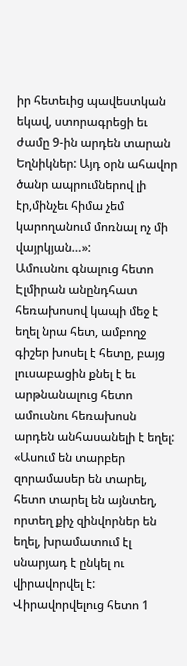իր հետեւից պավեստկան եկավ, ստորագրեցի եւ ժամը 9-ին արդեն տարան Եղնիկներ: Այդ օրն ահավոր ծանր ապրումներով լի էր,մինչեւ հիմա չեմ կարողանում մոռնալ ոչ մի վայրկյան…»:
Ամուսնու գնալուց հետո Էլմիրան անընդհատ հեռախոսով կապի մեջ է եղել նրա հետ, ամբողջ գիշեր խոսել է հետը, բայց լուսաբացին քնել է եւ արթնանալուց հետո ամուսնու հեռախոսն արդեն անհասանելի է եղել:
«Ասում են տարբեր զորամասեր են տարել, հետո տարել են այնտեղ, որտեղ քիչ զինվորներ են եղել, խրամատում էլ սնարյադ է ընկել ու վիրավորվել է: Վիրավորվելուց հետո 1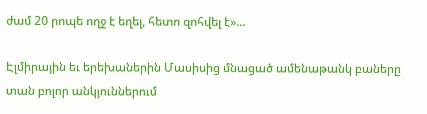ժամ 20 րոպե ողջ է եղել, հետո զոհվել է»…

Էլմիրային եւ երեխաներին Մասիսից մնացած ամենաթանկ բաները տան բոլոր անկյուններում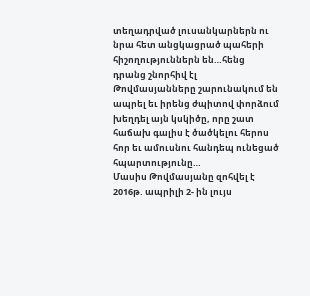տեղադրված լուսանկարներն ու նրա հետ անցկացրած պահերի հիշողություններն են…հենց դրանց շնորհիվ էլ Թովմասյանները շարունակում են ապրել եւ իրենց ժպիտով փորձում խեղդել այն կսկիծը, որը շատ հաճախ գալիս է ծածկելու հերոս հոր եւ ամուսնու հանդեպ ունեցած հպարտությունը…
Մասիս Թովմասյանը զոհվել է 2016թ. ապրիլի 2- ին լույս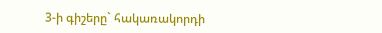3-ի գիշերը` հակառակորդի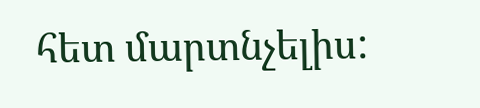հետ մարտնչելիս: